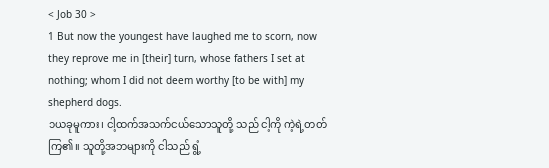< Job 30 >
1 But now the youngest have laughed me to scorn, now they reprove me in [their] turn, whose fathers I set at nothing; whom I did not deem worthy [to be with] my shepherd dogs.
၁ယခုမူကား၊ ငါ့ထက်အသက်ငယ်သောသူတို့ သည် ငါ့ကို ကဲ့ရဲ့တတ်ကြ၏။ သူတို့အဘများကို ငါသည် ရွံ့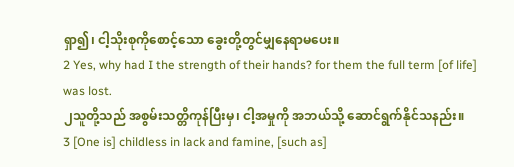ရှာ၍၊ ငါ့သိုးစုကိုစောင့်သော ခွေးတို့တွင်မျှနေရာမပေး။
2 Yes, why had I the strength of their hands? for them the full term [of life] was lost.
၂သူတို့သည် အစွမ်းသတ္တိကုန်ပြီးမှ၊ ငါ့အမှုကို အဘယ်သို့ ဆောင်ရွက်နိုင်သနည်း။
3 [One is] childless in lack and famine, [such as]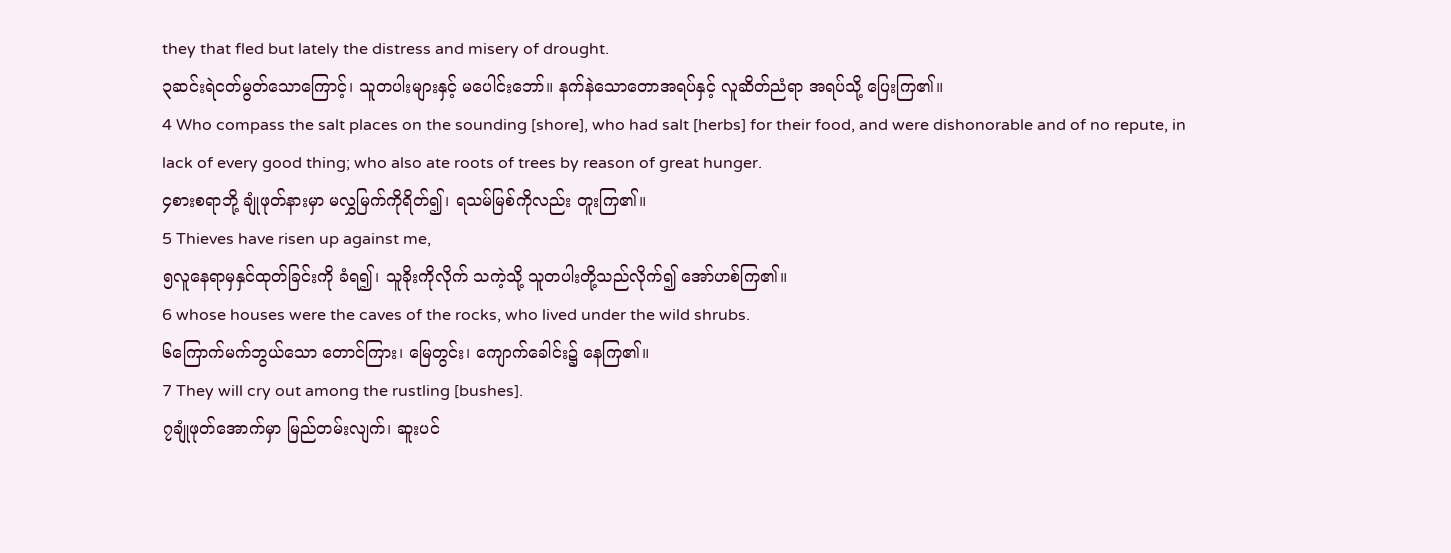they that fled but lately the distress and misery of drought.
၃ဆင်းရဲငတ်မွတ်သောကြောင့်၊ သူတပါးများနှင့် မပေါင်းဘော်။ နက်နဲသောတောအရပ်နှင့် လူဆိတ်ညံရာ အရပ်သို့ ပြေးကြ၏။
4 Who compass the salt places on the sounding [shore], who had salt [herbs] for their food, and were dishonorable and of no repute, in lack of every good thing; who also ate roots of trees by reason of great hunger.
၄စားစရာဘို့ ချုံဖုတ်နားမှာ မလွှမြက်ကိုရိတ်၍၊ ရသမ်မြစ်ကိုလည်း တူးကြ၏။
5 Thieves have risen up against me,
၅လူနေရာမှနှင်ထုတ်ခြင်းကို ခံရ၍၊ သူခိုးကိုလိုက် သကဲ့သို့ သူတပါးတို့သည်လိုက်၍ အော်ဟစ်ကြ၏။
6 whose houses were the caves of the rocks, who lived under the wild shrubs.
၆ကြောက်မက်ဘွယ်သော တောင်ကြား၊ မြေတွင်း၊ ကျောက်ခေါင်း၌ နေကြ၏။
7 They will cry out among the rustling [bushes].
၇ချုံဖုတ်အောက်မှာ မြည်တမ်းလျက်၊ ဆူးပင်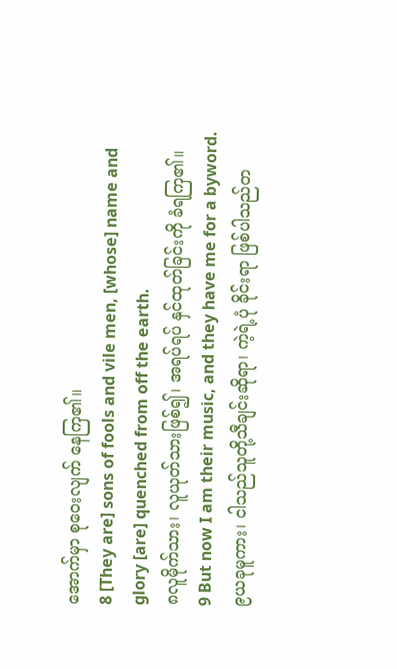အောက်မှာ စုဝေးလျက် နေကြ၏။
8 [They are] sons of fools and vile men, [whose] name and glory [are] quenched from off the earth.
၈လူမိုက်သား၊ လူယုတ်သားဖြစ်၍၊ အရပ်ရပ် နှင်ထုတ်ခြင်းကို ခံရကြ၏။
9 But now I am their music, and they have me for a byword.
၉ယခုမူကား၊ ငါသည်သူတို့သီချင်းဆိုရာ၊ ကဲ့ရဲ့ပုံ ခိုင်းရာ ဖြစ်ပါသည်တ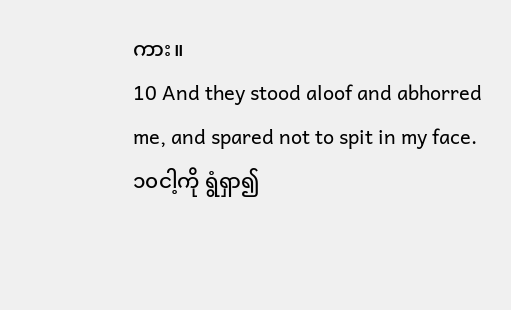ကား။
10 And they stood aloof and abhorred me, and spared not to spit in my face.
၁၀ငါ့ကို ရွံရှာ၍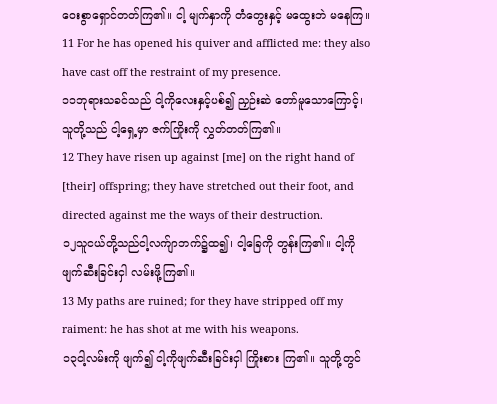ဝေးစွာရှောင်တတ်ကြ၏။ ငါ့ မျက်နှာကို တံတွေးနှင့် မထွေးဘဲ မနေကြ။
11 For he has opened his quiver and afflicted me: they also have cast off the restraint of my presence.
၁၁ဘုရားသခင်သည် ငါ့ကိုလေးနှင့်ပစ်၍ ညှဉ်းဆဲ တော်မူသောကြောင့်၊ သူတို့သည် ငါ့ရှေ့မှာ ဇက်ကြိုးကို လွှတ်တတ်ကြ၏။
12 They have risen up against [me] on the right hand of [their] offspring; they have stretched out their foot, and directed against me the ways of their destruction.
၁၂သူငယ်တို့သည်ငါ့လက်ျာဘက်၌ထ၍၊ ငါ့ခြေကို တွန်းကြ၏။ ငါ့ကိုဖျက်ဆီးခြင်းငှါ လမ်းဖို့ကြ၏။
13 My paths are ruined; for they have stripped off my raiment: he has shot at me with his weapons.
၁၃ငါ့လမ်းကို ဖျက်၍ ငါ့ကိုဖျက်ဆီးခြင်းငှါ ကြိုးစား ကြ၏။ သူတို့တွင်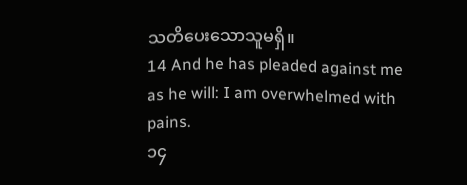သတိပေးသောသူမရှိ။
14 And he has pleaded against me as he will: I am overwhelmed with pains.
၁၄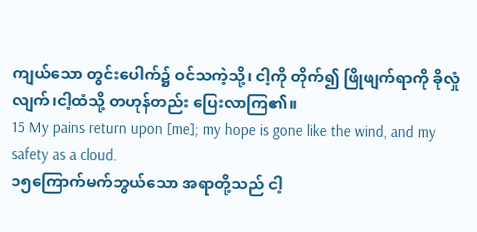ကျယ်သော တွင်းပေါက်၌ ဝင်သကဲ့သို့၊ ငါ့ကို တိုက်၍ ဖြိုဖျက်ရာကို ခိုလှုံလျက်၊ငါ့ထံသို့ တဟုန်တည်း ပြေးလာကြ၏။
15 My pains return upon [me]; my hope is gone like the wind, and my safety as a cloud.
၁၅ကြောက်မက်ဘွယ်သော အရာတို့သည် ငါ့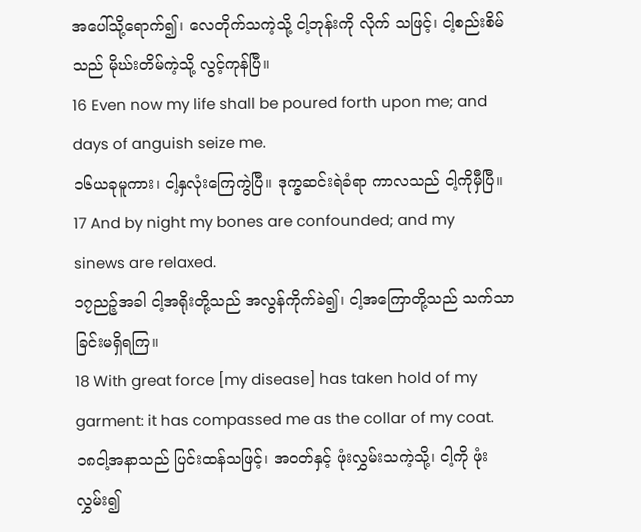အပေါ်သို့ရောက်၍၊ လေတိုက်သကဲ့သို့ ငါ့ဘုန်းကို လိုက် သဖြင့်၊ ငါ့စည်းစိမ်သည် မိုဃ်းတိမ်ကဲ့သို့ လွင့်ကုန်ပြီ။
16 Even now my life shall be poured forth upon me; and days of anguish seize me.
၁၆ယခုမူကား၊ ငါ့နှလုံးကြေကွဲပြီ။ ဒုက္ခဆင်းရဲခံရာ ကာလသည် ငါ့ကိုမှီပြီ။
17 And by night my bones are confounded; and my sinews are relaxed.
၁၇ညဉ့်အခါ ငါ့အရိုးတို့သည် အလွန်ကိုက်ခဲ၍၊ ငါ့အကြောတို့သည် သက်သာခြင်းမရှိရကြ။
18 With great force [my disease] has taken hold of my garment: it has compassed me as the collar of my coat.
၁၈ငါ့အနာသည် ပြင်းထန်သဖြင့်၊ အဝတ်နှင့် ဖုံးလွှမ်းသကဲ့သို့၊ ငါ့ကို ဖုံးလွှမ်း၍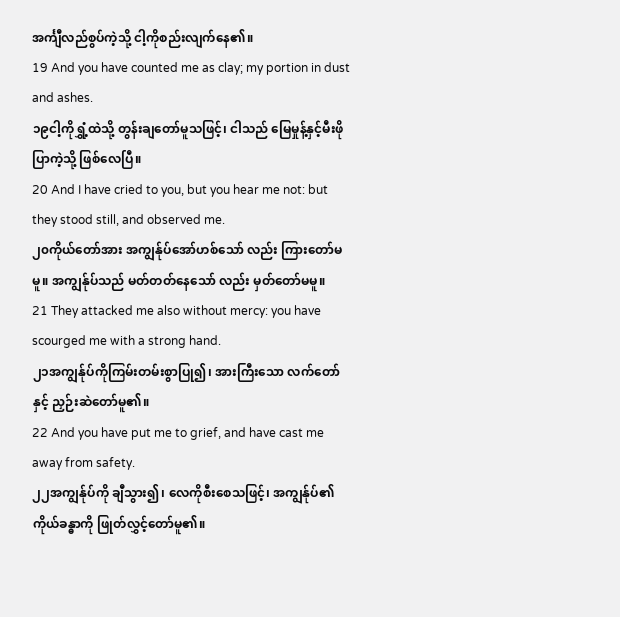အင်္ကျီလည်စွပ်ကဲ့သို့ ငါ့ကိုစည်းလျက်နေ၏။
19 And you have counted me as clay; my portion in dust and ashes.
၁၉ငါ့ကိုရွှံ့ထဲသို့ တွန်းချတော်မူသဖြင့်၊ ငါသည် မြေမှုန့်နှင့်မီးဖိုပြာကဲ့သို့ ဖြစ်လေပြီ။
20 And I have cried to you, but you hear me not: but they stood still, and observed me.
၂၀ကိုယ်တော်အား အကျွန်ုပ်အော်ဟစ်သော် လည်း ကြားတော်မမူ။ အကျွန်ုပ်သည် မတ်တတ်နေသော် လည်း မှတ်တော်မမူ။
21 They attacked me also without mercy: you have scourged me with a strong hand.
၂၁အကျွန်ုပ်ကိုကြမ်းတမ်းစွာပြု၍၊ အားကြီးသော လက်တော်နှင့် ညှဉ်းဆဲတော်မူ၏။
22 And you have put me to grief, and have cast me away from safety.
၂၂အကျွန်ုပ်ကို ချီသွား၍၊ လေကိုစီးစေသဖြင့်၊ အကျွန်ုပ်၏ ကိုယ်ခန္ဓာကို ဖြုတ်လွှင့်တော်မူ၏။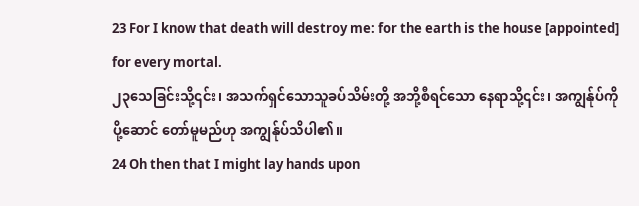23 For I know that death will destroy me: for the earth is the house [appointed] for every mortal.
၂၃သေခြင်းသို့၎င်း၊ အသက်ရှင်သောသူခပ်သိမ်းတို့ အဘို့စီရင်သော နေရာသို့၎င်း၊ အကျွန်ုပ်ကို ပို့ဆောင် တော်မူမည်ဟု အကျွန်ုပ်သိပါ၏။
24 Oh then that I might lay hands upon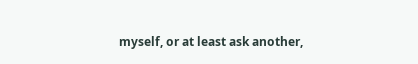myself, or at least ask another,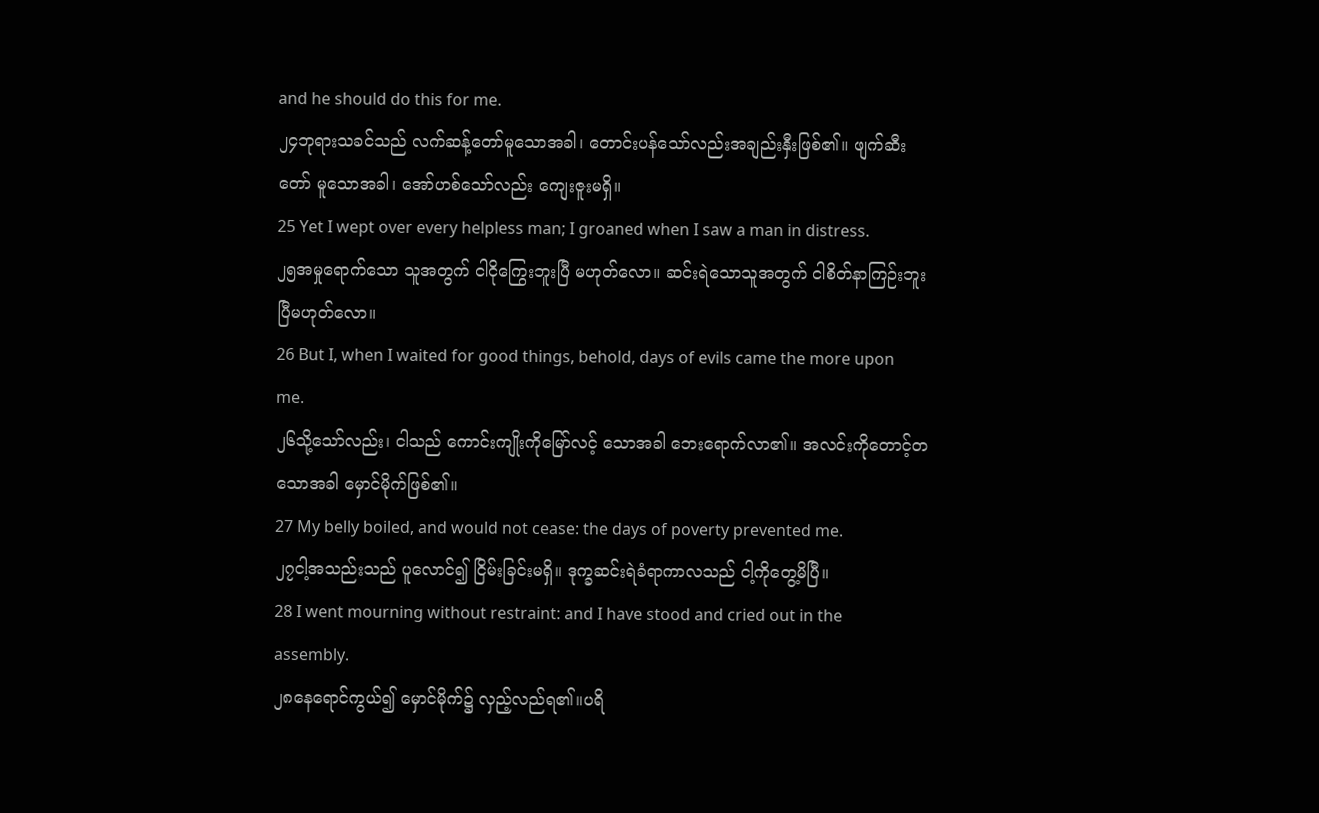and he should do this for me.
၂၄ဘုရားသခင်သည် လက်ဆန့်တော်မူသောအခါ၊ တောင်းပန်သော်လည်းအချည်းနှီးဖြစ်၏။ ဖျက်ဆီးတော် မူသောအခါ၊ အော်ဟစ်သော်လည်း ကျေးဇူးမရှိ။
25 Yet I wept over every helpless man; I groaned when I saw a man in distress.
၂၅အမှုရောက်သော သူအတွက် ငါငိုကြွေးဘူးပြီ မဟုတ်လော။ ဆင်းရဲသောသူအတွက် ငါစိတ်နာကြဉ်းဘူး ပြီမဟုတ်လော။
26 But I, when I waited for good things, behold, days of evils came the more upon me.
၂၆သို့သော်လည်း၊ ငါသည် ကောင်းကျိုးကိုမြော်လင့် သောအခါ ဘေးရောက်လာ၏။ အလင်းကိုတောင့်တ သောအခါ မှောင်မိုက်ဖြစ်၏။
27 My belly boiled, and would not cease: the days of poverty prevented me.
၂၇ငါ့အသည်းသည် ပူလောင်၍ ငြိမ်းခြင်းမရှိ။ ဒုက္ခဆင်းရဲခံရာကာလသည် ငါ့ကိုတွေ့မိပြီ။
28 I went mourning without restraint: and I have stood and cried out in the assembly.
၂၈နေရောင်ကွယ်၍ မှောင်မိုက်၌ လှည့်လည်ရ၏။ပရိ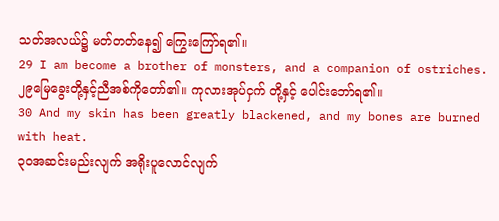သတ်အလယ်၌ မတ်တတ်နေ၍ ကြွေးကြော်ရ၏။
29 I am become a brother of monsters, and a companion of ostriches.
၂၉မြေခွေးတို့နှင့်ညီအစ်ကိုတော်၏။ ကုလားအုပ်ငှက် တို့နှင့် ပေါင်းဘော်ရ၏။
30 And my skin has been greatly blackened, and my bones are burned with heat.
၃၀အဆင်းမည်းလျက် အရိုးပူလောင်လျက်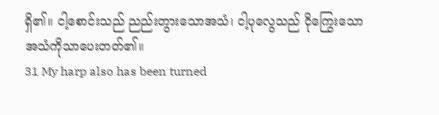ရှိ၏။ ငါ့စောင်းသည် ညည်းတွားသောအသံ၊ ငါ့ပုလွေသည် ငိုကြွေးသောအသံကိုသာပေးတတ်၏။
31 My harp also has been turned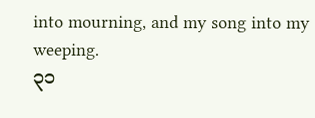into mourning, and my song into my weeping.
၃၁